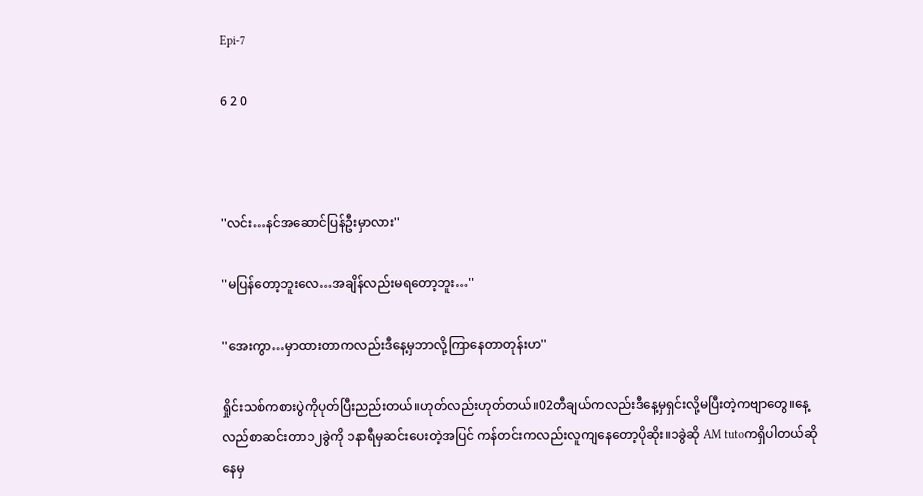Epi-7

6 2 0



''လင်း…နင်အဆောင်ပြန်ဦးမှာလား''

''မပြန်တော့ဘူးလေ…အချိန်လည်းမရတော့ဘူး…''

''အေးကွာ…မှာထားတာကလည်းဒီနေ့မှဘာလို့ကြာနေတာတုန်းဟ''

ရှိုင်းသစ်ကစားပွဲကိုပုတ်ပြီးညည်းတယ်။ဟုတ်လည်းဟုတ်တယ်။02တီချယ်ကလည်းဒီနေ့မှရှင်းလို့မပြီးတဲ့ကဗျာတွေ။နေ့လည်စာဆင်းတာ၁၂ခွဲကို ၁နာရီမှဆင်းပေးတဲ့အပြင် ကန်တင်းကလည်းလူကျနေတော့ပိုဆိုး။၁ခွဲဆို AM tutoကရှိပါတယ်ဆိုနေမှ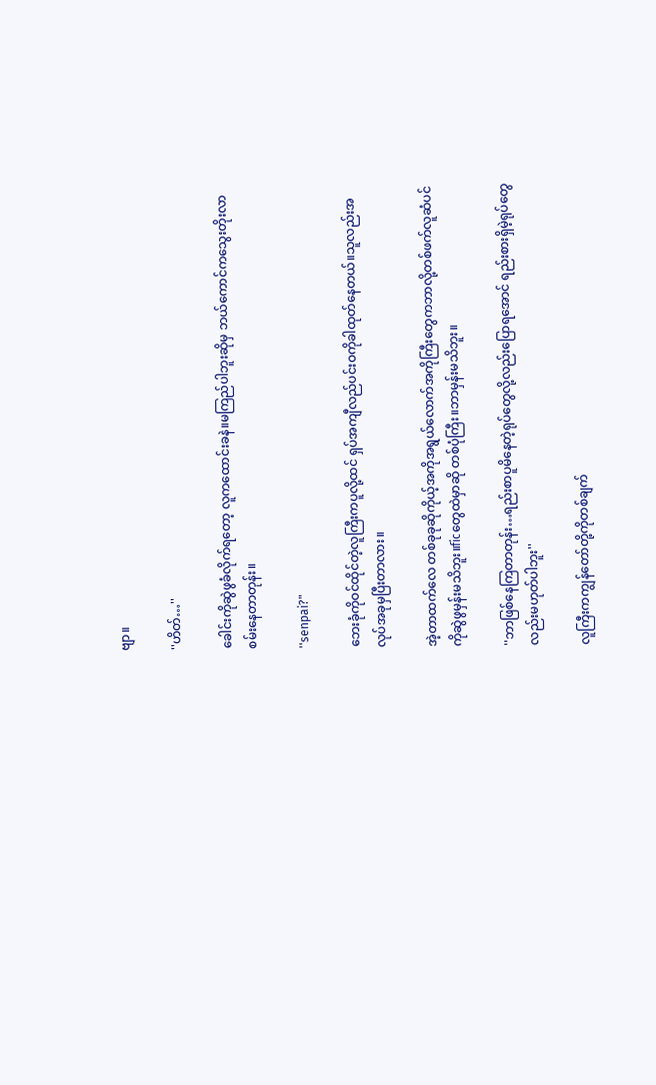ဗျာ။

''ဟိတ်…''

ခေါင်းကိုဆွဲဖွခံလိုက်ရတော့ လူကထောင်းခနဲ။မကြည်ပါဘူးဆိုမှ ဘယ်ကောင်ကသွေးတိုးလာစမ်းနေတာတုန်း။

''senpai?"

ဘေးခုံကိုဝင်ထိုင်တဲ့လူကြီးကပူလို့ထင် ရှပ်အကျီလည်ပင်းဝကိုခါထုတ်နေတယ်။သူလည်းအလုပ်အခုမှပြီးတာလား။

အဲ့တာထက်လေ တစ်ခုခုဆိုကိုယ့်အကိုအရွယ်လောက်အကိုကြီးတွေကဘာလို့တစ်ဖက်လူဆံပင်ကိုဆွဲဖွမှန်းမသိဘူး။ficတွေထဲမှာဆို တစ်ပုံကြီး။ဘာမှန်းမသိဘူး။

''ဘာဖြစ်နေကြတာတုန်း…ရည်းစာပူမိနေတဲ့ရုပ်တွေလို့လည်းပြောရအောင် ရည်းစားရှိမဲ့ရုပ်တွေလည်းမဟုတ်ပါဘူး''

လူကြီးကကျွန်တော်တို့ကိုတစ်ချက်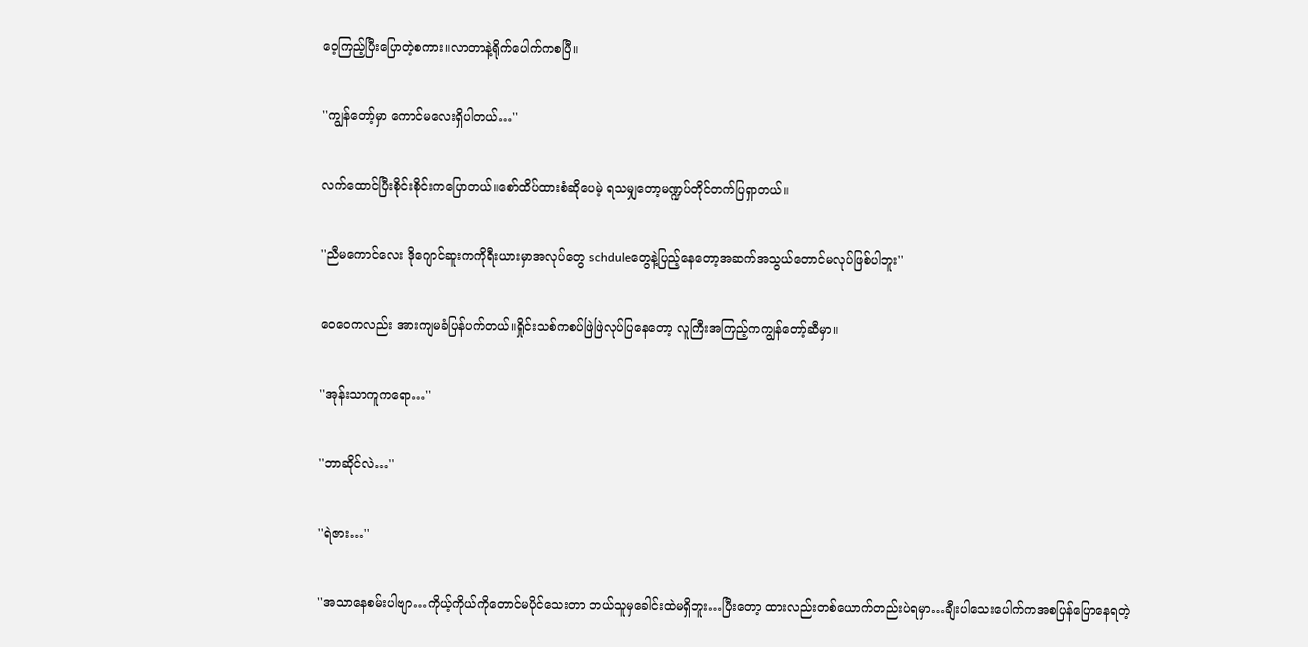ဝေ့ကြည့်ပြီးပြောတဲ့စကား။လာတာနဲ့ရိုက်ပေါက်ကစပြီ။

''ကျွန်တော့်မှာ ကောင်မလေးရှိပါတယ်…''

လက်ထောင်ပြီးစိုင်းစိုင်းကပြောတယ်။စော်ထိပ်ထားစံဆိုပေမဲ့ ရသမျှတော့မဏ္ဍပ်တိုင်တက်ပြရှာတယ်။

''ညီမကောင်လေး ဒိုဂျောင်ဆူးကကိုရီးယားမှာအလုပ်တွေ schduleတွေနဲ့ပြည့်နေတော့အဆက်အသွယ်တောင်မလုပ်ဖြစ်ပါဘူး''

ဝေဝေကလည်း အားကျမခံပြန်ပက်တယ်။ရှိုင်းသစ်ကစပ်ဖြဲဖြဲလုပ်ပြနေတော့ လူကြီးအကြည့်ကကျွန်တော့်ဆီမှာ။

''အုန်းသာကူကရော…''

''ဘာဆိုင်လဲ…''

''ရဲဇား…''

''အသာနေစမ်းပါဗျာ…ကိုယ့်ကိုယ်ကိုတောင်မပိုင်သေးတာ ဘယ်သူမှခေါင်းထဲမရှိဘူး…ပြီးတော့ ထားလည်းတစ်ယောက်တည်းပဲရမှာ…ချီးပါသေးပေါက်ကအစပြန်ပြောနေရတဲ့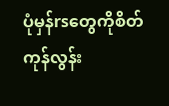ပုံမှန်rsတွေကိုစိတ်ကုန်လွန်း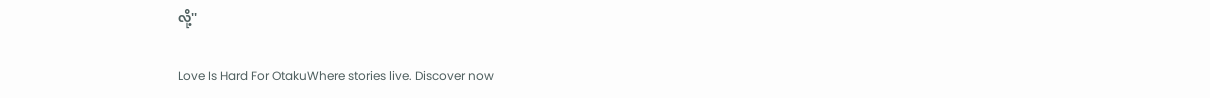လို့''

Love Is Hard For OtakuWhere stories live. Discover now